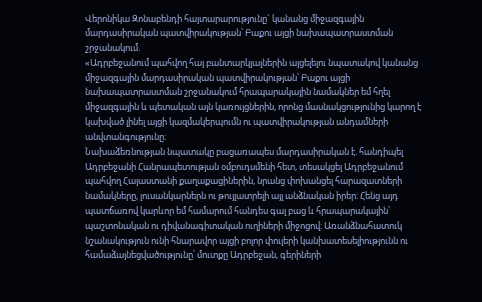Վերոնիկա Զոնաբենդի հայտարարությունը` կանանց միջազգային մարդասիրական պատվիրակության՝ Բաքու այցի նախապատրաստման շրջանակում.
«Ադրբեջանում պահվող հայ բանտարկյալներին այցելելու նպատակով կանանց միջազգային մարդասիրական պատվիրակության՝ Բաքու այցի նախապատրաստման շրջանակում հրապարակային նամակներ եմ հղել միջազգային և պետական այն կառույցներին, որոնց մասնակցությունից կարող է կախված լինել այցի կազմակերպումն ու պատվիրակության անդամների անվտանգությունը։
Նախաձեռնության նպատակը բացառապես մարդասիրական է. հանդիպել Ադրբեջանի Հանրապետության օմբուդսմենի հետ, տեսակցել Ադրբեջանում պահվող Հայաստանի քաղաքացիներին, նրանց փոխանցել հարազատների նամակները, լուսանկարներն ու թույլատրելի այլ անձնական իրեր։ Հենց այդ պատճառով կարևոր եմ համարում հանդես գալ բաց և հրապարակային՝ պաշտոնական ու դիվանագիտական ուղիների միջոցով: Առանձնահատուկ նշանակություն ունի հնարավոր այցի բոլոր փուլերի կանխատեսելիությունն ու համաձայնեցվածությունը՝ մուտքը Ադրբեջան, գերիների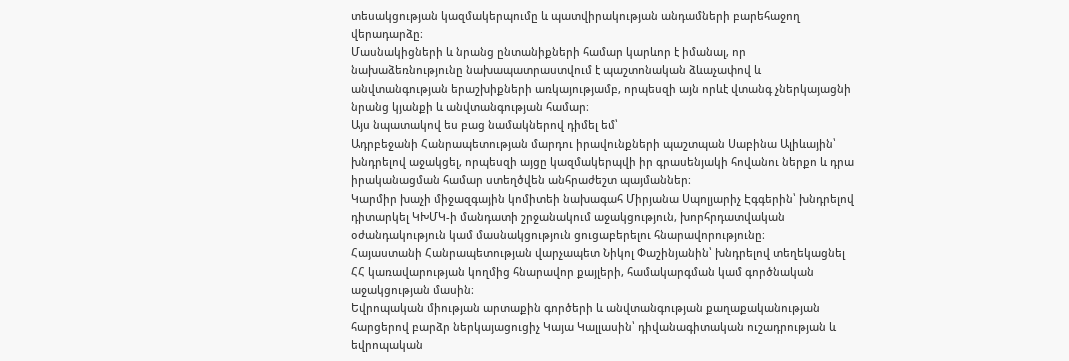տեսակցության կազմակերպումը և պատվիրակության անդամների բարեհաջող վերադարձը։
Մասնակիցների և նրանց ընտանիքների համար կարևոր է իմանալ, որ նախաձեռնությունը նախապատրաստվում է պաշտոնական ձևաչափով և անվտանգության երաշխիքների առկայությամբ, որպեսզի այն որևէ վտանգ չներկայացնի նրանց կյանքի և անվտանգության համար։
Այս նպատակով ես բաց նամակներով դիմել եմ՝
Ադրբեջանի Հանրապետության մարդու իրավունքների պաշտպան Սաբինա Ալիևային՝ խնդրելով աջակցել, որպեսզի այցը կազմակերպվի իր գրասենյակի հովանու ներքո և դրա իրականացման համար ստեղծվեն անհրաժեշտ պայմաններ։
Կարմիր խաչի միջազգային կոմիտեի նախագահ Միրյանա Սպոլյարիչ Էգգերին՝ խնդրելով դիտարկել ԿԽՄԿ-ի մանդատի շրջանակում աջակցություն, խորհրդատվական օժանդակություն կամ մասնակցություն ցուցաբերելու հնարավորությունը։
Հայաստանի Հանրապետության վարչապետ Նիկոլ Փաշինյանին՝ խնդրելով տեղեկացնել ՀՀ կառավարության կողմից հնարավոր քայլերի, համակարգման կամ գործնական աջակցության մասին։
Եվրոպական միության արտաքին գործերի և անվտանգության քաղաքականության հարցերով բարձր ներկայացուցիչ Կայա Կալլասին՝ դիվանագիտական ուշադրության և եվրոպական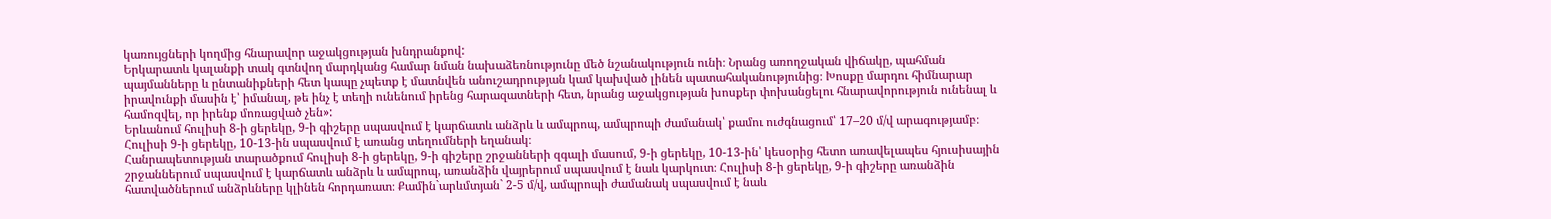կառույցների կողմից հնարավոր աջակցության խնդրանքով:
Երկարատև կալանքի տակ գտնվող մարդկանց համար նման նախաձեռնությունը մեծ նշանակություն ունի։ Նրանց առողջական վիճակը, պահման պայմանները և ընտանիքների հետ կապը չպետք է մատնվեն անուշադրության կամ կախված լինեն պատահականությունից։ Խոսքը մարդու հիմնարար իրավունքի մասին է՝ իմանալ, թե ինչ է տեղի ունենում իրենց հարազատների հետ, նրանց աջակցության խոսքեր փոխանցելու հնարավորություն ունենալ և համոզվել, որ իրենք մոռացված չեն»:
Երևանում հուլիսի 8-ի ցերեկը, 9-ի գիշերը սպասվում է կարճատև անձրև և ամպրոպ, ամպրոպի ժամանակ՝ քամու ուժգնացում՝ 17–20 մ/վ արագությամբ։ Հուլիսի 9-ի ցերեկը, 10-13-ին սպասվում է առանց տեղումների եղանակ։
Հանրապետության տարածքում հուլիսի 8-ի ցերեկը, 9-ի գիշերը շրջանների զգալի մասում, 9-ի ցերեկը, 10-13-ին՝ կեսօրից հետո առավելապես հյուսիսային շրջաններում սպասվում է կարճատև անձրև և ամպրոպ, առանձին վայրերում սպասվում է նաև կարկուտ։ Հուլիսի 8-ի ցերեկը, 9-ի գիշերը առանձին հատվածներում անձրևները կլինեն հորդառատ։ Քամին`արևմտյան` 2-5 մ/վ, ամպրոպի ժամանակ սպասվում է նաև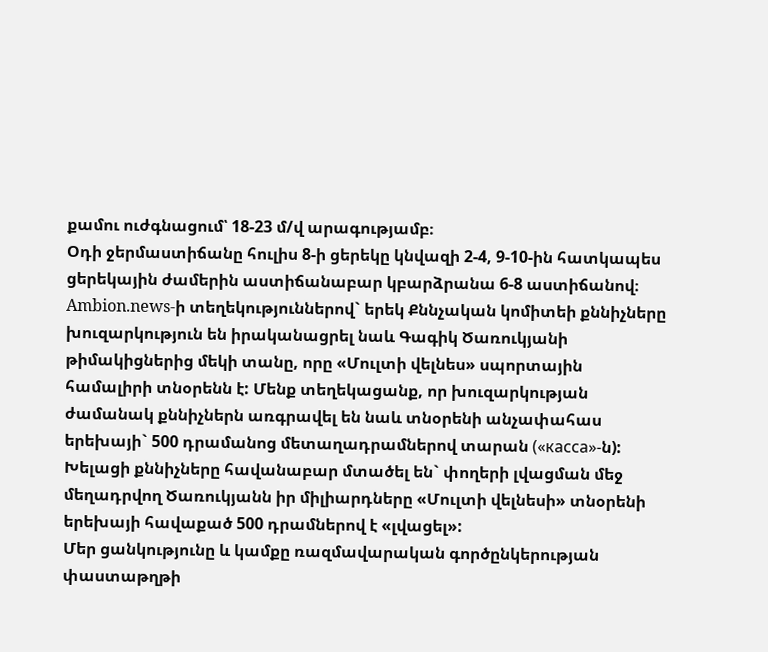քամու ուժգնացում՝ 18-23 մ/վ արագությամբ։
Օդի ջերմաստիճանը հուլիս 8-ի ցերեկը կնվազի 2-4, 9-10-ին հատկապես ցերեկային ժամերին աստիճանաբար կբարձրանա 6-8 աստիճանով։
Ambion.news-ի տեղեկություններով` երեկ Քննչական կոմիտեի քննիչները խուզարկություն են իրականացրել նաև Գագիկ Ծառուկյանի թիմակիցներից մեկի տանը, որը «Մուլտի վելնես» սպորտային համալիրի տնօրենն է: Մենք տեղեկացանք, որ խուզարկության ժամանակ քննիչներն առգրավել են նաև տնօրենի անչափահաս երեխայի` 500 դրամանոց մետաղադրամներով տարան («касса»-ն):
Խելացի քննիչները հավանաբար մտածել են` փողերի լվացման մեջ մեղադրվող Ծառուկյանն իր միլիարդները «Մուլտի վելնեսի» տնօրենի երեխայի հավաքած 500 դրամներով է «լվացել»:
Մեր ցանկությունը և կամքը ռազմավարական գործընկերության փաստաթղթի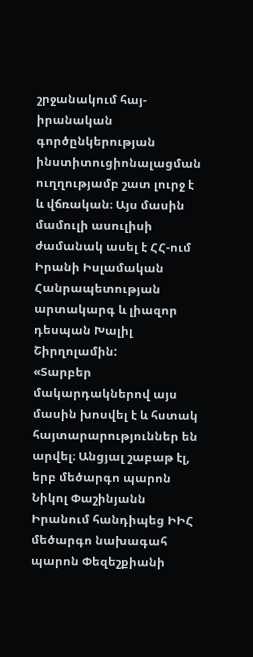շրջանակում հայ-իրանական գործընկերության ինստիտուցիոնալացման ուղղությամբ շատ լուրջ է և վճռական։ Այս մասին մամուլի ասուլիսի ժամանակ ասել է ՀՀ-ում Իրանի Իսլամական Հանրապետության արտակարգ և լիազոր դեսպան Խալիլ Շիրղոլամին:
«Տարբեր մակարդակներով այս մասին խոսվել է և հստակ հայտարարություններ են արվել։ Անցյալ շաբաթ էլ, երբ մեծարգո պարոն Նիկոլ Փաշինյանն Իրանում հանդիպեց ԻԻՀ մեծարգո նախագահ պարոն Փեզեշքիանի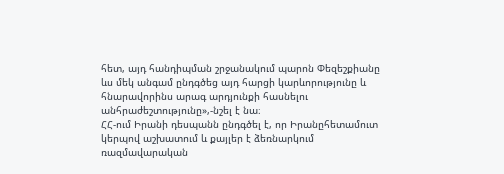հետ, այդ հանդիպման շրջանակում պարոն Փեզեշքիանը ևս մեկ անգամ ընդգծեց այդ հարցի կարևորությունը և հնարավորինս արագ արդյունքի հասնելու անհրաժեշտությունը»,-նշել է նա։
ՀՀ-ում Իրանի դեսպանն ընդգծել է, որ Իրանըհետամուտ կերպով աշխատում և քայլեր է ձեռնարկում ռազմավարական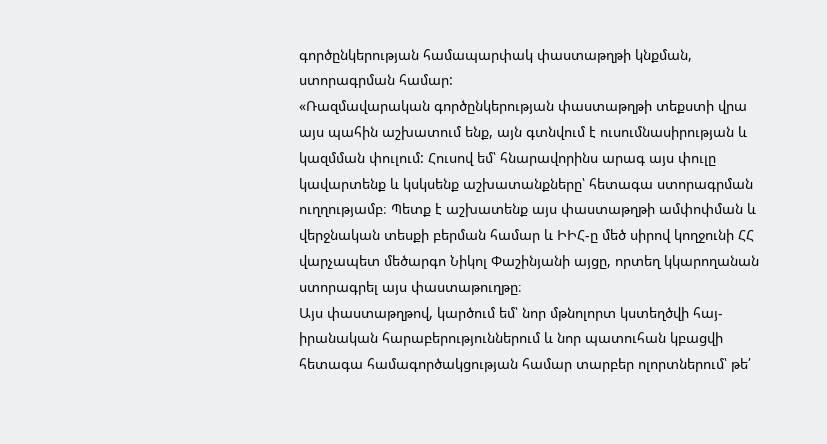գործընկերության համապարփակ փաստաթղթի կնքման, ստորագրման համար:
«Ռազմավարական գործընկերության փաստաթղթի տեքստի վրա այս պահին աշխատում ենք, այն գտնվում է ուսումնասիրության և կազմման փուլում: Հուսով եմ՝ հնարավորինս արագ այս փուլը կավարտենք և կսկսենք աշխատանքները՝ հետագա ստորագրման ուղղությամբ։ Պետք է աշխատենք այս փաստաթղթի ամփոփման և վերջնական տեսքի բերման համար և ԻԻՀ-ը մեծ սիրով կողջունի ՀՀ վարչապետ մեծարգո Նիկոլ Փաշինյանի այցը, որտեղ կկարողանան ստորագրել այս փաստաթուղթը։
Այս փաստաթղթով, կարծում եմ՝ նոր մթնոլորտ կստեղծվի հայ-իրանական հարաբերություններում և նոր պատուհան կբացվի հետագա համագործակցության համար տարբեր ոլորտներում՝ թե՛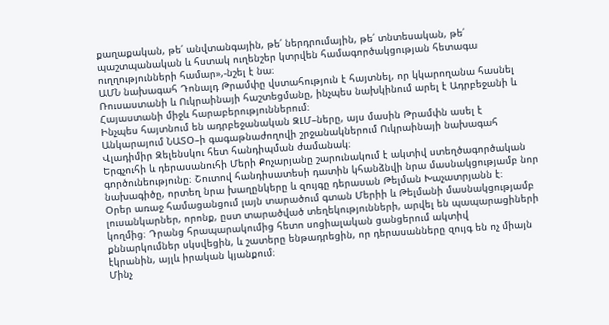քաղաքական, թե՛ անվտանգային, թե՛ ներդրումային, թե՛ տնտեսական, թե՛ պաշտպանական և հստակ ուղենշեր կտրվեն համագործակցության հետագա ուղղությունների համար»,-նշել է նա։
ԱՄՆ նախագահ Դոնալդ Թրամփը վստահություն է հայտնել, որ կկարողանա հասնել Ռուսաստանի և Ուկրաինայի հաշտեցմանը, ինչպես նախկինում արել է Ադրբեջանի և Հայաստանի միջև հարաբերություններում։
Ինչպես հայտնում են ադրբեջանական ԶԼՄ–ները, այս մասին Թրամփն ասել է Անկարայում ՆԱՏՕ–ի գագաթնաժողովի շրջանակներում Ուկրաինայի նախագահ Վլադիմիր Զելենսկու հետ հանդիպման ժամանակ։
Երգչուհի և դերասանուհի Մերի Քոչարյանը շարունակում է ակտիվ ստեղծագործական գործունեությունը։ Շուտով հանդիսատեսի դատին կհանձնվի նրա մասնակցությամբ նոր նախագիծը, որտեղ նրա խաղընկերը և զույգը դերասան Թելման Խաչատրյանն է։
Օրեր առաջ համացանցում լայն տարածում գտան Մերիի և Թելմանի մասնակցությամբ լուսանկարներ, որոնք, ըստ տարածված տեղեկությունների, արվել են պապարացիների կողմից։ Դրանց հրապարակումից հետո սոցիալական ցանցերում ակտիվ քննարկումներ սկսվեցին, և շատերը ենթադրեցին, որ դերասանները զույգ են ոչ միայն էկրանին, այլև իրական կյանքում։
Մինչ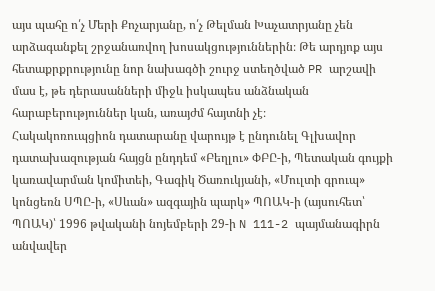այս պահը ո՛չ Մերի Քոչարյանը, ո՛չ Թելման Խաչատրյանը չեն արձագանքել շրջանառվող խոսակցություններին։ Թե արդյոք այս հետաքրքրությունը նոր նախագծի շուրջ ստեղծված PR արշավի մաս է, թե դերասանների միջև իսկապես անձնական հարաբերություններ կան, առայժմ հայտնի չէ։
Հակակոռուպցիոն դատարանը վարույթ է ընդունել Գլխավոր դատախազության հայցն ընդդեմ «Բեղլու» ՓԲԸ-ի, Պետական գույքի կառավարման կոմիտեի, Գագիկ Ծառուկյանի, «Մուլտի գրուպ» կոնցեռն ՍՊԸ-ի, «Սևան» ազգային պարկ» ՊՈԱԿ-ի (այսուհետ՝ ՊՈԱԿ)՝ 1996 թվականի նոյեմբերի 29-ի N 111-2 պայմանագիրն անվավեր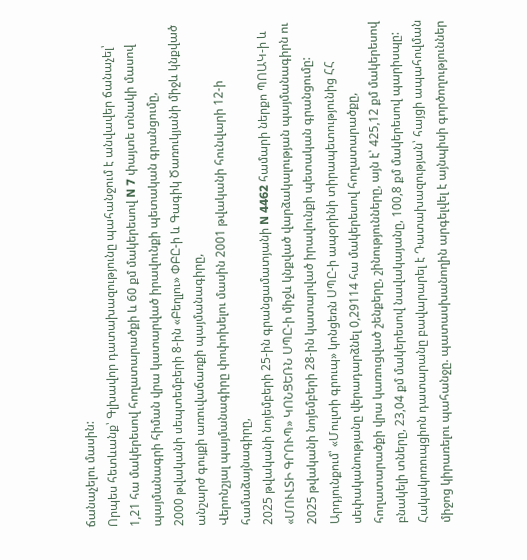ճանաչելու մասին:
Որպես հետևանք՝ Գլխավոր դատախազությունը պահանջում է անվավեր ճանաչել՝
1,21 հա մակերեսով հողատարածքի և 60 քմ մակերեսով N 7 փայտե տնակի մասով պայմանագրի հիման վրա կատարված իրավունքի պետական գրանցումը,
2000 թվականի սեպտեմբերի 8-ին «Բեղլու» ՓԲԸ-ի և Գագիկ Ծառուկյանի միջև կնքված անշարժ գույքի առուվաճառքի պայմանագիրը,
Վերոնշյալ պայմանագիրը փոփոխելու մասին 2001 թվականի հունվարի 12-ի համաձայնագիրը,
2025 թվականի նոյեմբերի 25-ին գրանցամատյանի N 4462 համարի ներքո ՊՈԱԿ-ի և «ՄՈՒԼՏԻ ԳՐՈՒՊ» ԿՈՆՑԵՌՆ ՍՊԸ-ի միջև կնքված վարձակալության պայմանագիրն ու 2025 թվականի նոյեմբերի 28-ին կատարված իրավունքի պետական գրանցումը:
Արդյունքում՝ «Մուլտի գրուպ» կոնցեռն ՍՊԸ-ի ապօրինի տիրապետությունից ՀՀ սեփականությանը վերադարձնել 0,29114 հա մակերեսով հողատարածքը, հողատարածքի վրա կառուցված շենքերը, շինությունները, այն է՝ 425,12 քմ մակերեսով բնակելի տները, 23,04 քմ մակերեսով նավակայանը, 100,8 քմ մակերեսով պարիսպը:
Հակակոռուպցիոն դատարանը բավարարել է Դատախազության՝ հայցի ապահովման միջոց կիրառելու պահանջը. պատասխանողին արգելվել է այնպիսի գործողություններ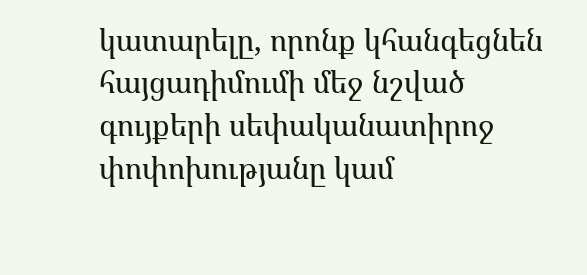կատարելը, որոնք կհանգեցնեն հայցադիմումի մեջ նշված գույքերի սեփականատիրոջ փոփոխությանը կամ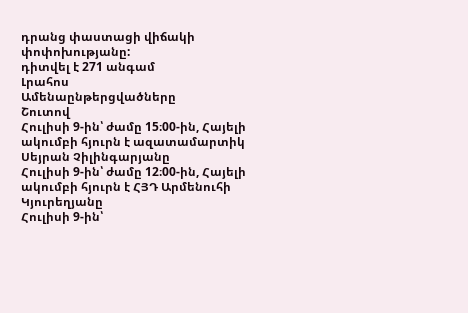դրանց փաստացի վիճակի փոփոխությանը:
դիտվել է 271 անգամ
Լրահոս
Ամենաընթերցվածները
Շուտով
Հուլիսի 9-ին՝ ժամը 15։00-ին, Հայելի ակումբի հյուրն է ազատամարտիկ Սեյրան Չիլինգարյանը
Հուլիսի 9-ին՝ ժամը 12։00-ին, Հայելի ակումբի հյուրն է ՀՅԴ Արմենուհի Կյուրեղյանը
Հուլիսի 9-ին՝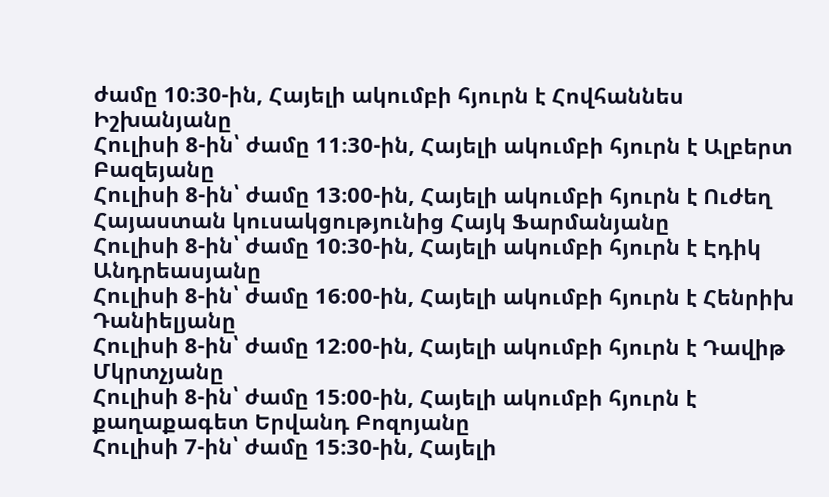ժամը 10։30-ին, Հայելի ակումբի հյուրն է Հովհաննես Իշխանյանը
Հուլիսի 8-ին՝ ժամը 11։30-ին, Հայելի ակումբի հյուրն է Ալբերտ Բազեյանը
Հուլիսի 8-ին՝ ժամը 13։00-ին, Հայելի ակումբի հյուրն է Ուժեղ Հայաստան կուսակցությունից Հայկ Ֆարմանյանը
Հուլիսի 8-ին՝ ժամը 10։30-ին, Հայելի ակումբի հյուրն է Էդիկ Անդրեասյանը
Հուլիսի 8-ին՝ ժամը 16։00-ին, Հայելի ակումբի հյուրն է Հենրիխ Դանիելյանը
Հուլիսի 8-ին՝ ժամը 12։00-ին, Հայելի ակումբի հյուրն է Դավիթ Մկրտչյանը
Հուլիսի 8-ին՝ ժամը 15։00-ին, Հայելի ակումբի հյուրն է քաղաքագետ Երվանդ Բոզոյանը
Հուլիսի 7-ին՝ ժամը 15։30-ին, Հայելի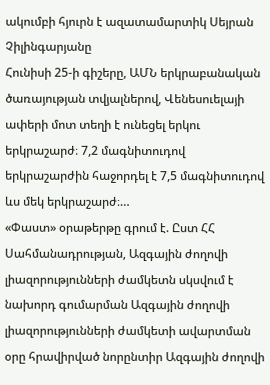ակումբի հյուրն է ազատամարտիկ Սեյրան Չիլինգարյանը
Հունիսի 25-ի գիշերը, ԱՄՆ երկրաբանական ծառայության տվյալներով, Վենեսուելայի ափերի մոտ տեղի է ունեցել երկու երկրաշարժ։ 7,2 մագնիտուդով երկրաշարժին հաջորդել է 7,5 մագնիտուդով ևս մեկ երկրաշարժ։…
«Փաստ» օրաթերթը գրում է. Ըստ ՀՀ Սահմանադրության, Ազգային ժողովի լիազորությունների ժամկետն սկսվում է նախորդ գումարման Ազգային ժողովի լիազորությունների ժամկետի ավարտման օրը հրավիրված նորընտիր Ազգային ժողովի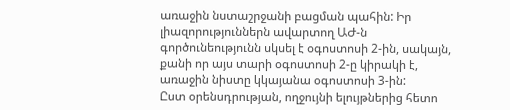առաջին նստաշրջանի բացման պահին: Իր լիազորություններն ավարտող ԱԺ-ն գործունեությունն սկսել է օգոստոսի 2-ին, սակայն, քանի որ այս տարի օգոստոսի 2-ը կիրակի է, առաջին նիստը կկայանա օգոստոսի 3-ին:
Ըստ օրենսդրության, ողջույնի ելույթներից հետո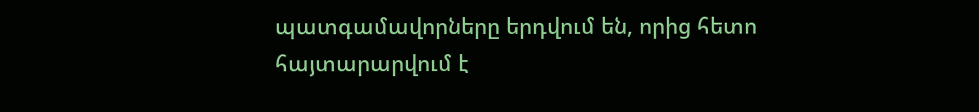պատգամավորները երդվում են, որից հետո հայտարարվում է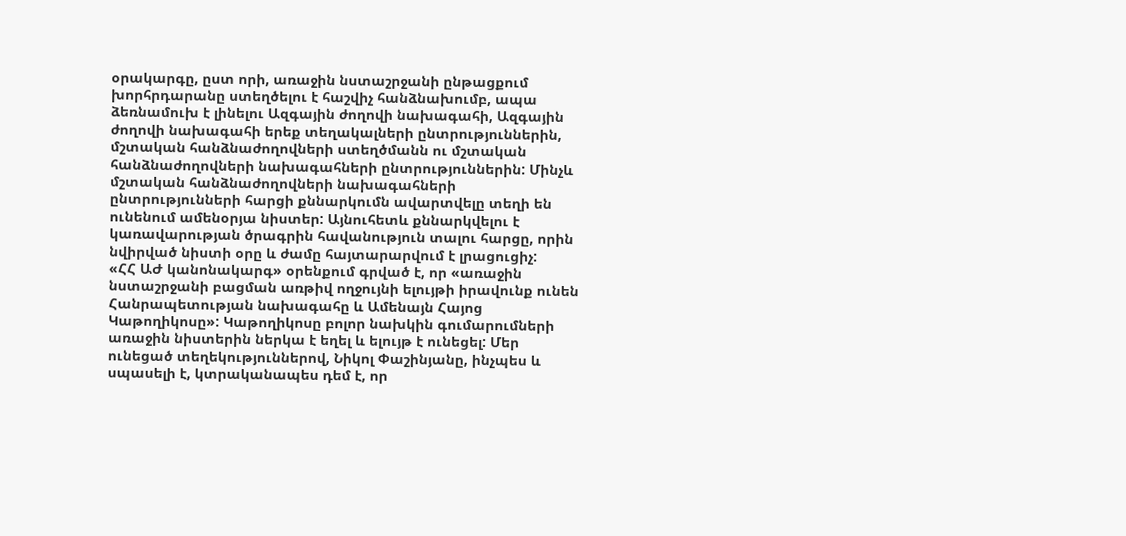օրակարգը, ըստ որի, առաջին նստաշրջանի ընթացքում խորհրդարանը ստեղծելու է հաշվիչ հանձնախումբ, ապա ձեռնամուխ է լինելու Ազգային ժողովի նախագահի, Ազգային ժողովի նախագահի երեք տեղակալների ընտրություններին, մշտական հանձնաժողովների ստեղծմանն ու մշտական հանձնաժողովների նախագահների ընտրություններին: Մինչև մշտական հանձնաժողովների նախագահների ընտրությունների հարցի քննարկումն ավարտվելը տեղի են ունենում ամենօրյա նիստեր: Այնուհետև քննարկվելու է կառավարության ծրագրին հավանություն տալու հարցը, որին նվիրված նիստի օրը և ժամը հայտարարվում է լրացուցիչ:
«ՀՀ ԱԺ կանոնակարգ» օրենքում գրված է, որ «առաջին նստաշրջանի բացման առթիվ ողջույնի ելույթի իրավունք ունեն Հանրապետության նախագահը և Ամենայն Հայոց Կաթողիկոսը»: Կաթողիկոսը բոլոր նախկին գումարումների առաջին նիստերին ներկա է եղել և ելույթ է ունեցել: Մեր ունեցած տեղեկություններով, Նիկոլ Փաշինյանը, ինչպես և սպասելի է, կտրականապես դեմ է, որ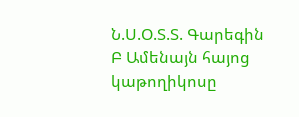Ն.Ս.Օ.Տ.Տ. Գարեգին Բ Ամենայն հայոց կաթողիկոսը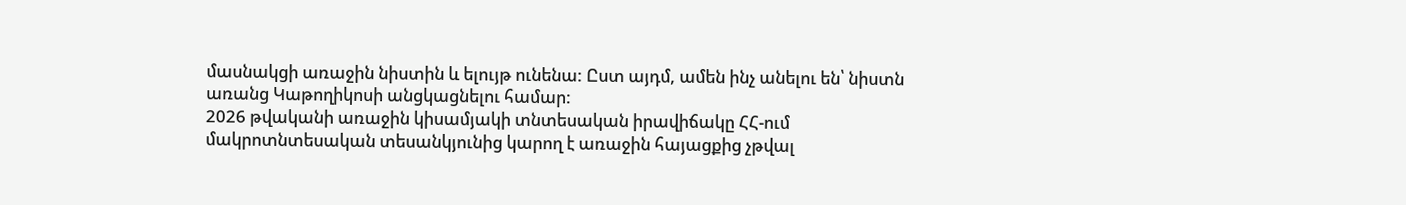մասնակցի առաջին նիստին և ելույթ ունենա: Ըստ այդմ, ամեն ինչ անելու են՝ նիստն առանց Կաթողիկոսի անցկացնելու համար:
2026 թվականի առաջին կիսամյակի տնտեսական իրավիճակը ՀՀ-ում մակրոտնտեսական տեսանկյունից կարող է առաջին հայացքից չթվալ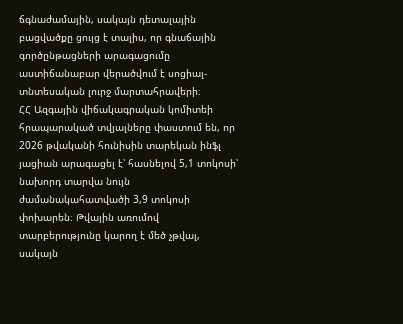ճգնաժամային, սակայն դետալային բացվածքը ցույց է տալիս, որ գնաճային գործընթացների արագացումը աստիճանաբար վերածվում է սոցիալ-տնտեսական լուրջ մարտահրավերի։
ՀՀ Ազգային վիճակագրական կոմիտեի հրապարակած տվյալները փաստում են, որ 2026 թվականի հունիսին տարեկան ինֆլ յացիան արագացել է՝ հասնելով 5,1 տոկոսի՝ նախորդ տարվա նույն ժամանակահատվածի 3,9 տոկոսի փոխարեն։ Թվային առումով տարբերությունը կարող է մեծ չթվալ, սակայն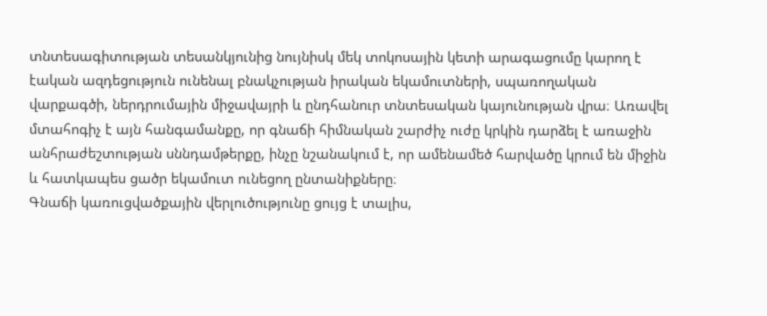տնտեսագիտության տեսանկյունից նույնիսկ մեկ տոկոսային կետի արագացումը կարող է էական ազդեցություն ունենալ բնակչության իրական եկամուտների, սպառողական վարքագծի, ներդրումային միջավայրի և ընդհանուր տնտեսական կայունության վրա։ Առավել մտահոգիչ է այն հանգամանքը, որ գնաճի հիմնական շարժիչ ուժը կրկին դարձել է առաջին անհրաժեշտության սննդամթերքը, ինչը նշանակում է, որ ամենամեծ հարվածը կրում են միջին և հատկապես ցածր եկամուտ ունեցող ընտանիքները։
Գնաճի կառուցվածքային վերլուծությունը ցույց է տալիս,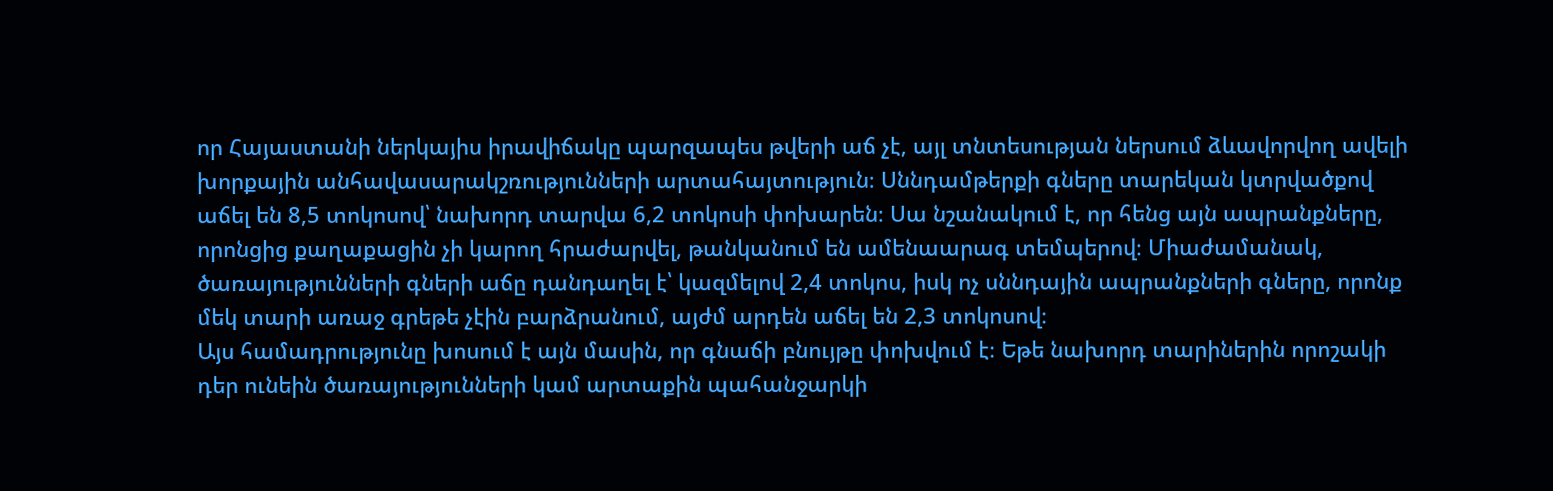որ Հայաստանի ներկայիս իրավիճակը պարզապես թվերի աճ չէ, այլ տնտեսության ներսում ձևավորվող ավելի խորքային անհավասարակշռությունների արտահայտություն։ Սննդամթերքի գները տարեկան կտրվածքով աճել են 8,5 տոկոսով՝ նախորդ տարվա 6,2 տոկոսի փոխարեն։ Սա նշանակում է, որ հենց այն ապրանքները, որոնցից քաղաքացին չի կարող հրաժարվել, թանկանում են ամենաարագ տեմպերով։ Միաժամանակ, ծառայությունների գների աճը դանդաղել է՝ կազմելով 2,4 տոկոս, իսկ ոչ սննդային ապրանքների գները, որոնք մեկ տարի առաջ գրեթե չէին բարձրանում, այժմ արդեն աճել են 2,3 տոկոսով։
Այս համադրությունը խոսում է այն մասին, որ գնաճի բնույթը փոխվում է։ Եթե նախորդ տարիներին որոշակի դեր ունեին ծառայությունների կամ արտաքին պահանջարկի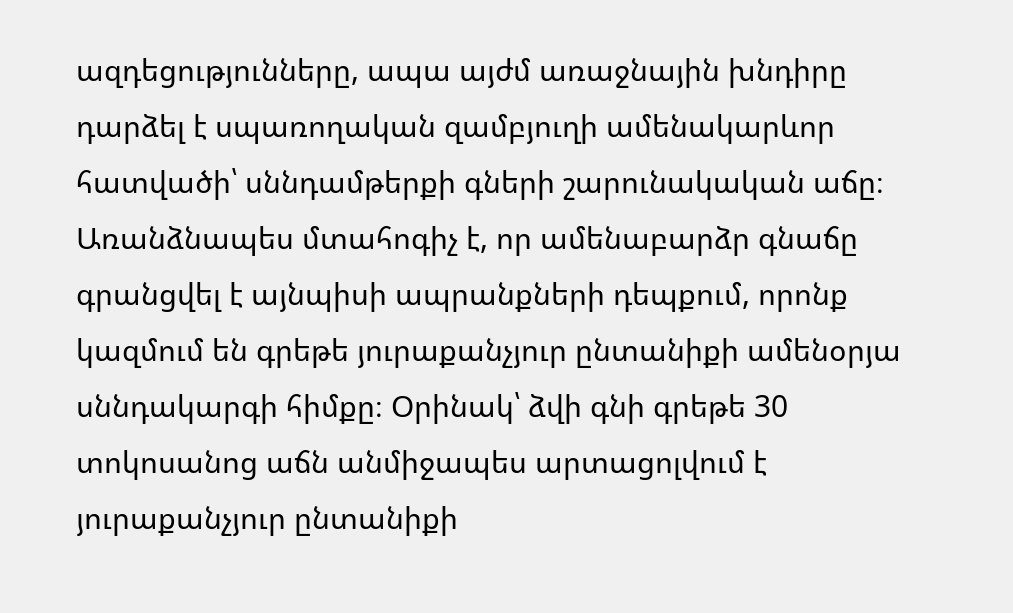ազդեցությունները, ապա այժմ առաջնային խնդիրը դարձել է սպառողական զամբյուղի ամենակարևոր հատվածի՝ սննդամթերքի գների շարունակական աճը։
Առանձնապես մտահոգիչ է, որ ամենաբարձր գնաճը գրանցվել է այնպիսի ապրանքների դեպքում, որոնք կազմում են գրեթե յուրաքանչյուր ընտանիքի ամենօրյա սննդակարգի հիմքը։ Օրինակ՝ ձվի գնի գրեթե 30 տոկոսանոց աճն անմիջապես արտացոլվում է յուրաքանչյուր ընտանիքի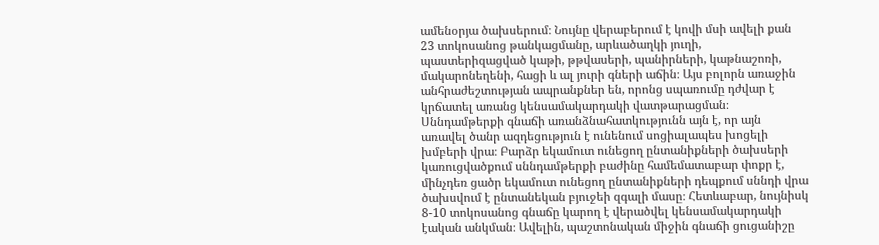ամենօրյա ծախսերում։ Նույնը վերաբերում է կովի մսի ավելի քան 23 տոկոսանոց թանկացմանը, արևածաղկի յուղի, պաստերիզացված կաթի, թթվասերի, պանիրների, կաթնաշոռի, մակարոնեղենի, հացի և ալ յուրի գների աճին։ Այս բոլորն առաջին անհրաժեշտության ապրանքներ են, որոնց սպառումը դժվար է կրճատել առանց կենսամակարդակի վատթարացման։
Սննդամթերքի գնաճի առանձնահատկությունն այն է, որ այն առավել ծանր ազդեցություն է ունենում սոցիալապես խոցելի խմբերի վրա։ Բարձր եկամուտ ունեցող ընտանիքների ծախսերի կառուցվածքում սննդամթերքի բաժինը համեմատաբար փոքր է, մինչդեռ ցածր եկամուտ ունեցող ընտանիքների դեպքում սննդի վրա ծախսվում է ընտանեկան բյուջեի զգալի մասը։ Հետևաբար, նույնիսկ 8-10 տոկոսանոց գնաճը կարող է վերածվել կենսամակարդակի էական անկման։ Ավելին, պաշտոնական միջին գնաճի ցուցանիշը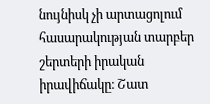նույնիսկ չի արտացոլում հասարակության տարբեր շերտերի իրական իրավիճակը։ Շատ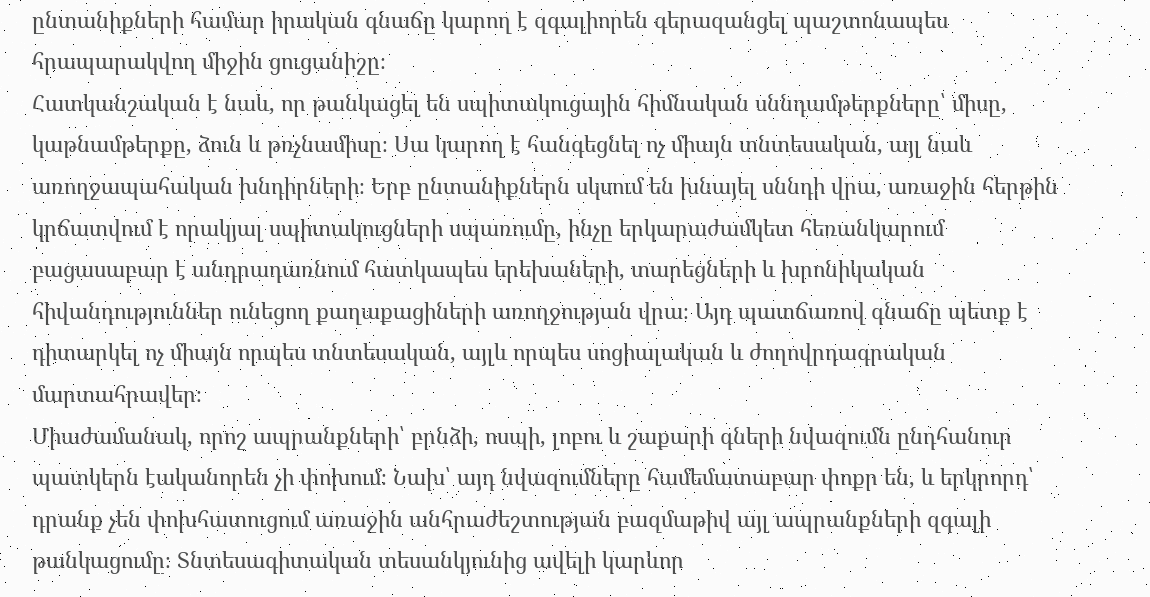ընտանիքների համար իրական գնաճը կարող է զգալիորեն գերազանցել պաշտոնապես հրապարակվող միջին ցուցանիշը։
Հատկանշական է նաև, որ թանկացել են սպիտակուցային հիմնական սննդամթերքները՝ միսը, կաթնամթերքը, ձուն և թռչնամիսը։ Սա կարող է հանգեցնել ոչ միայն տնտեսական, այլ նաև առողջապահական խնդիրների։ Երբ ընտանիքներն սկսում են խնայել սննդի վրա, առաջին հերթին կրճատվում է որակյալ սպիտակուցների սպառումը, ինչը երկարաժամկետ հեռանկարում բացասաբար է անդրադառնում հատկապես երեխաների, տարեցների և խրոնիկական հիվանդություններ ունեցող քաղաքացիների առողջության վրա։ Այդ պատճառով գնաճը պետք է դիտարկել ոչ միայն որպես տնտեսական, այլև որպես սոցիալական և ժողովրդագրական մարտահրավեր։
Միաժամանակ, որոշ ապրանքների՝ բրնձի, ոսպի, լոբու և շաքարի գների նվազումն ընդհանուր պատկերն էականորեն չի փոխում։ Նախ՝ այդ նվազումները համեմատաբար փոքր են, և երկրորդ՝ դրանք չեն փոխհատուցում առաջին անհրաժեշտության բազմաթիվ այլ ապրանքների զգալի թանկացումը։ Տնտեսագիտական տեսանկյունից ավելի կարևոր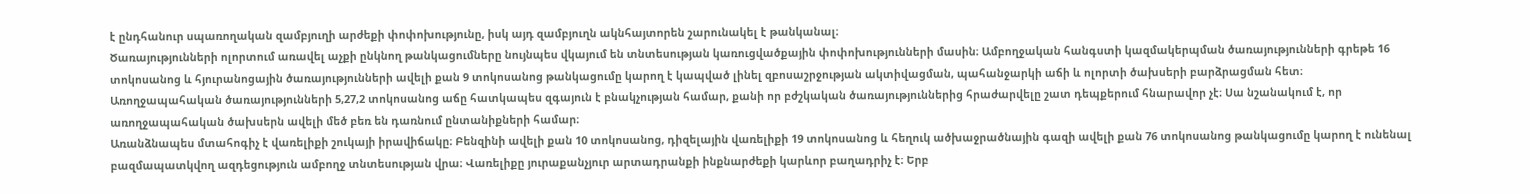է ընդհանուր սպառողական զամբյուղի արժեքի փոփոխությունը, իսկ այդ զամբյուղն ակնհայտորեն շարունակել է թանկանալ։
Ծառայությունների ոլորտում առավել աչքի ընկնող թանկացումները նույնպես վկայում են տնտեսության կառուցվածքային փոփոխությունների մասին։ Ամբողջական հանգստի կազմակերպման ծառայությունների գրեթե 16 տոկոսանոց և հյուրանոցային ծառայությունների ավելի քան 9 տոկոսանոց թանկացումը կարող է կապված լինել զբոսաշրջության ակտիվացման, պահանջարկի աճի և ոլորտի ծախսերի բարձրացման հետ։
Առողջապահական ծառայությունների 5,27,2 տոկոսանոց աճը հատկապես զգայուն է բնակչության համար, քանի որ բժշկական ծառայություններից հրաժարվելը շատ դեպքերում հնարավոր չէ։ Սա նշանակում է, որ առողջապահական ծախսերն ավելի մեծ բեռ են դառնում ընտանիքների համար։
Առանձնապես մտահոգիչ է վառելիքի շուկայի իրավիճակը։ Բենզինի ավելի քան 10 տոկոսանոց, դիզելային վառելիքի 19 տոկոսանոց և հեղուկ ածխաջրածնային գազի ավելի քան 76 տոկոսանոց թանկացումը կարող է ունենալ բազմապատկվող ազդեցություն ամբողջ տնտեսության վրա։ Վառելիքը յուրաքանչյուր արտադրանքի ինքնարժեքի կարևոր բաղադրիչ է։ Երբ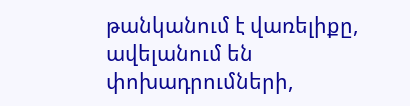թանկանում է վառելիքը, ավելանում են փոխադրումների,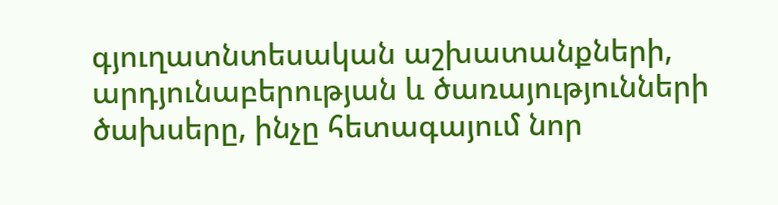գյուղատնտեսական աշխատանքների, արդյունաբերության և ծառայությունների ծախսերը, ինչը հետագայում նոր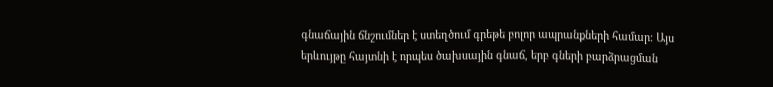գնաճային ճնշումներ է ստեղծում գրեթե բոլոր ապրանքների համար։ Այս երևույթը հայտնի է որպես ծախսային գնաճ, երբ գների բարձրացման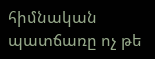հիմնական պատճառը ոչ թե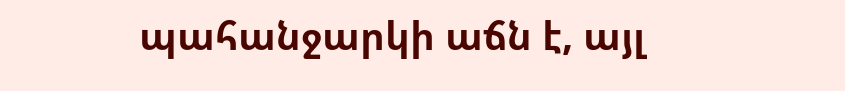պահանջարկի աճն է, այլ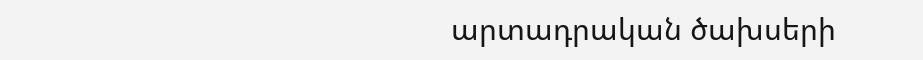արտադրական ծախսերի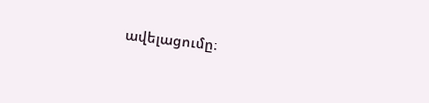ավելացումը։